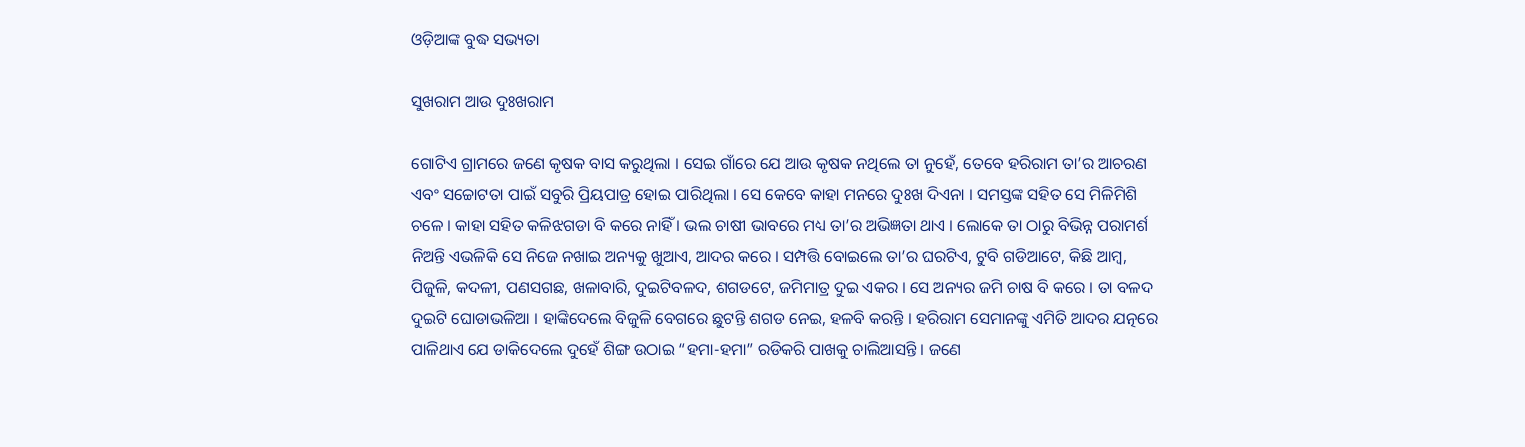ଓଡ଼ିଆଙ୍କ ବୁଦ୍ଧ ସଭ୍ୟତା

ସୁଖରାମ ଆଉ ଦୁଃଖରାମ

ଗୋଟିଏ ଗ୍ରାମରେ ଜଣେ କୃଷକ ବାସ କରୁଥିଲା । ସେଇ ଗାଁରେ ଯେ ଆଉ କୃଷକ ନଥିଲେ ତା ନୁହେଁ, ତେବେ ହରିରାମ ତା’ର ଆଚରଣ ଏବଂ ସଚ୍ଚୋଟତା ପାଇଁ ସବୁରି ପ୍ରିୟପାତ୍ର ହୋଇ ପାରିଥିଲା । ସେ କେବେ କାହା ମନରେ ଦୁଃଖ ଦିଏନା । ସମସ୍ତଙ୍କ ସହିତ ସେ ମିଳିମିଶି ଚଳେ । କାହା ସହିତ କଳିଝଗଡା ବି କରେ ନାହିଁ । ଭଲ ଚାଷୀ ଭାବରେ ମଧ୍ୟ ତା’ର ଅଭିଜ୍ଞତା ଥାଏ । ଲୋକେ ତା ଠାରୁ ବିଭିନ୍ନ ପରାମର୍ଶ ନିଅନ୍ତି ଏଭଳିକି ସେ ନିଜେ ନଖାଇ ଅନ୍ୟକୁ ଖୁଆଏ, ଆଦର କରେ । ସମ୍ପତ୍ତି ବୋଇଲେ ତା’ର ଘରଟିଏ, ଟୁବି ଗଡିଆଟେ, କିଛି ଆମ୍ବ, ପିଜୁଳି, କଦଳୀ, ପଣସଗଛ, ଖଳାବାରି, ଦୁଇଟିବଳଦ, ଶଗଡଟେ, ଜମିମାତ୍ର ଦୁଇ ଏକର । ସେ ଅନ୍ୟର ଜମି ଚାଷ ବି କରେ । ତା ବଳଦ ଦୁଇଟି ଘୋଡାଭଳିଆ । ହାଙ୍କିଦେଲେ ବିଜୁଳି ବେଗରେ ଛୁଟନ୍ତି ଶଗଡ ନେଇ, ହଳବି କରନ୍ତି । ହରିରାମ ସେମାନଙ୍କୁ ଏମିତି ଆଦର ଯତ୍ନରେ ପାଳିଥାଏ ଯେ ଡାକିଦେଲେ ଦୁହେଁ ଶିଙ୍ଗ ଉଠାଇ “ହମା-ହମା” ରଡିକରି ପାଖକୁ ଚାଲିଆସନ୍ତି । ଜଣେ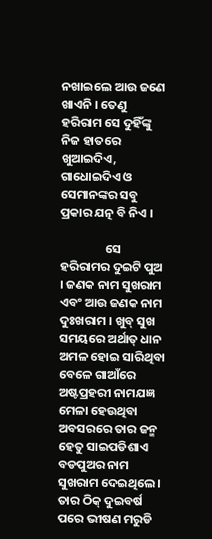ନଖାଇଲେ ଆଉ ଜଣେ ଖାଏନି । ତେଣୁ ହରିରାମ ସେ ଦୁହିଁଙ୍କୁ ନିଜ ହାତରେ ଖୁଆଇଦିଏ, ଗାଧୋଇଦିଏ ଓ ସେମାନଙ୍କର ସବୁ ପ୍ରକାର ଯତ୍ନ ବି ନିଏ ।

                ସେ ହରିରାମର ଦୁଇଟି ପୁଅ । ଜଣକ ନାମ ସୁଖରାମ ଏବଂ ଆଉ ଜଣକ ନାମ ଦୁଃଖରାମ । ଖୁବ୍ ସୁଖ ସମୟରେ ଅର୍ଥାତ୍ ଧାନ ଅମଳ ହୋଇ ସାରିଥିବା ବେଳେ ଗାଆଁରେ ଅଷ୍ଟପ୍ରହରୀ ନାମଯଜ୍ଞ ମେଳା ହେଉଥିବା ଅବସରରେ ତାର ଜନ୍ମ ହେତୁ ସାଇପଡିଶାଏ ବଡପୁଅର ନାମ ସୁଖରାମ ଦେଇଥିଲେ । ତାର ଠିକ୍ ଦୁଇବର୍ଷ ପରେ ଭୀଷଣ ମରୁଡି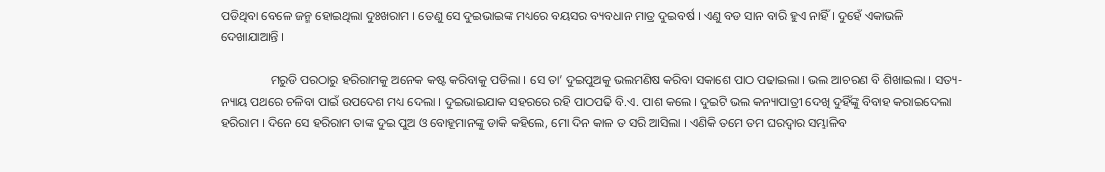ପଡିଥିବା ବେଳେ ଜନ୍ମ ହୋଇଥିଲା ଦୁଃଖରାମ । ତେଣୁ ସେ ଦୁଇଭାଇଙ୍କ ମଧ୍ୟରେ ବୟସର ବ୍ୟବଧାନ ମାତ୍ର ଦୁଇବର୍ଷ । ଏଣୁ ବଡ ସାନ ବାରି ହୁଏ ନାହିଁ । ଦୁହେଁ ଏକାଭଳି ଦେଖାଯାଆନ୍ତି ।

                ମରୁଡି ପରଠାରୁ ହରିରାମକୁ ଅନେକ କଷ୍ଟ କରିବାକୁ ପଡିଲା । ସେ ତା’ ଦୁଇପୁଅକୁ ଭଲମଣିଷ କରିବା ସକାଶେ ପାଠ ପଢାଇଲା । ଭଲ ଆଚରଣ ବି ଶିଖାଇଲା । ସତ୍ୟ-ନ୍ୟାୟ ପଥରେ ଚଳିବା ପାଇଁ ଉପଦେଶ ମଧ୍ୟ ଦେଲା । ଦୁଇଭାଇଯାକ ସହରରେ ରହି ପାଠପଢି ବି.ଏ. ପାଶ କଲେ । ଦୁଇଟି ଭଲ କନ୍ୟାପାତ୍ରୀ ଦେଖି ଦୁହିଁଙ୍କୁ ବିବାହ କରାଇଦେଲା ହରିରାମ । ଦିନେ ସେ ହରିରାମ ତାଙ୍କ ଦୁଇ ପୁଅ ଓ ବୋହୂମାନଙ୍କୁ ଡାକି କହିଲେ, ମୋ ଦିନ କାଳ ତ ସରି ଆସିଲା । ଏଣିକି ତମେ ତମ ଘରଦ୍ୱାର ସମ୍ଭାଳିବ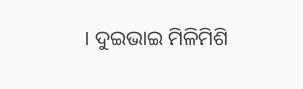। ଦୁଇଭାଇ ମିଳିମିଶି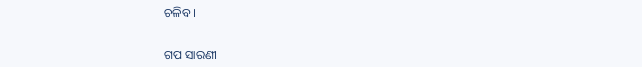ଚଳିବ ।


ଗପ ସାରଣୀ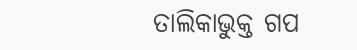ତାଲିକାଭୁକ୍ତ ଗପ